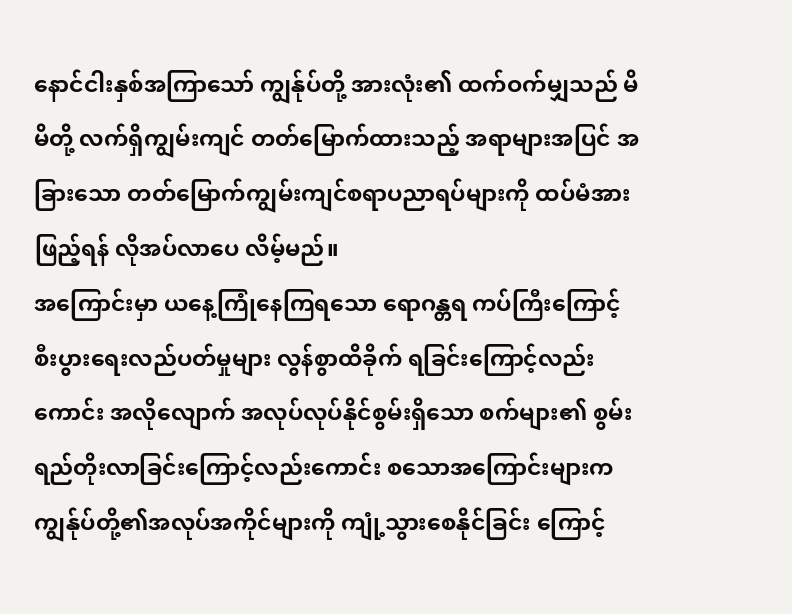နောင်ငါးနှစ်အကြာသော် ကျွန်ုပ်တို့ အားလုံး၏ ထက်ဝက်မျှသည် မိမိတို့ လက်ရှိကျွမ်းကျင် တတ်မြောက်ထားသည့် အရာများအပြင် အခြားသော တတ်မြောက်ကျွမ်းကျင်စရာပညာရပ်များကို ထပ်မံအားဖြည့်ရန် လိုအပ်လာပေ လိမ့်မည်။
အကြောင်းမှာ ယနေ့ကြုံနေကြရသော ရောဂန္တရ ကပ်ကြီးကြောင့် စီးပွားရေးလည်ပတ်မှုများ လွန်စွာထိခိုက် ရခြင်းကြောင့်လည်းကောင်း အလိုလျောက် အလုပ်လုပ်နိုင်စွမ်းရှိသော စက်များ၏ စွမ်းရည်တိုးလာခြင်းကြောင့်လည်းကောင်း စသောအကြောင်းများက ကျွန်ုပ်တို့၏အလုပ်အကိုင်များကို ကျုံ့သွားစေနိုင်ခြင်း ကြောင့်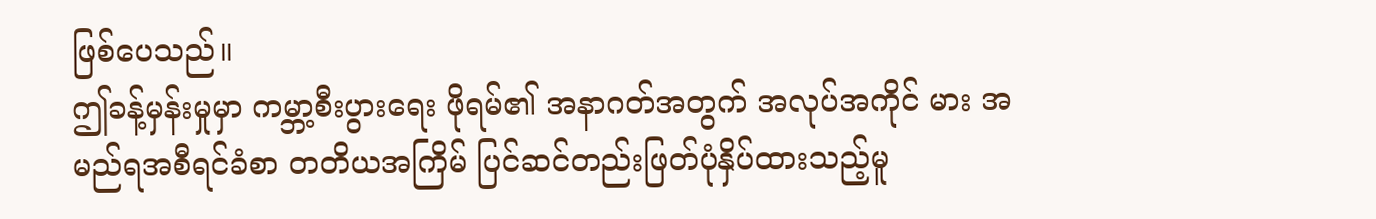ဖြစ်ပေသည်။
ဤခန့်မှန်းမှုမှာ ကမ္ဘာ့စီးပွားရေး ဖိုရမ်၏ အနာဂတ်အတွက် အလုပ်အကိုင် မား အမည်ရအစီရင်ခံစာ တတိယအကြိမ် ပြင်ဆင်တည်းဖြတ်ပုံနှိပ်ထားသည့်မူ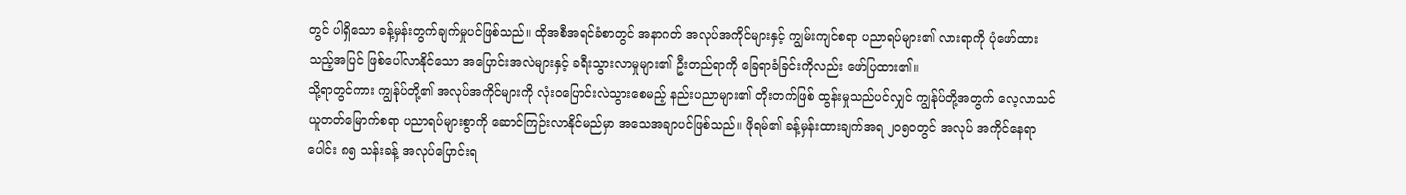တွင် ပါရှိသော ခန့်မှန်းတွက်ချက်မှုပင်ဖြစ်သည်။ ထိုအစီအရင်ခံစာတွင် အနာဂတ် အလုပ်အကိုင်များနှင့် ကျွမ်းကျင်စရာ ပညာရပ်များ၏ လားရာကို ပုံဖော်ထား သည့်အပြင် ဖြစ်ပေါ်လာနိုင်သော အပြောင်းအလဲများနှင့် ခရီးသွားလာမှုများ၏ ဦးတည်ရာကို ခြေရာခံခြင်းကိုလည်း ဖော်ပြထား၏။
သို့ရာတွင်ကား ကျွန်ုပ်တို့၏ အလုပ်အကိုင်များကို လုံးဝပြောင်းလဲသွားစေမည့် နည်းပညာများ၏ တိုးတက်ဖြစ် ထွန်းမှုသည်ပင်လျှင် ကျွန်ုပ်တို့အတွက် လေ့လာသင်ယူတတ်မြောက်စရာ ပညာရပ်များစွာကို ဆောင်ကြဉ်းလာနိုင်မည်မှာ အသေအချာပင်ဖြစ်သည်။ ဖိုရမ်၏ ခန့်မှန်းထားချက်အရ ၂၀၅၀တွင် အလုပ် အကိုင်နေရာပေါင်း ၈၅ သန်းခန့် အလုပ်ပြောင်းရ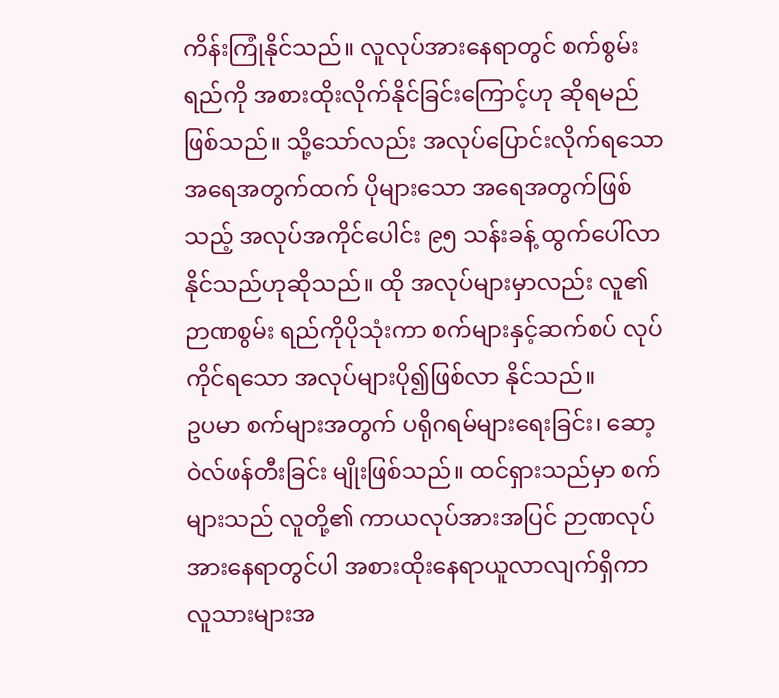ကိန်းကြုံနိုင်သည်။ လူလုပ်အားနေရာတွင် စက်စွမ်းရည်ကို အစားထိုးလိုက်နိုင်ခြင်းကြောင့်ဟု ဆိုရမည်ဖြစ်သည်။ သို့သော်လည်း အလုပ်ပြောင်းလိုက်ရသော အရေအတွက်ထက် ပိုများသော အရေအတွက်ဖြစ်သည့် အလုပ်အကိုင်ပေါင်း ၉၅ သန်းခန့် ထွက်ပေါ်လာနိုင်သည်ဟုဆိုသည်။ ထို အလုပ်များမှာလည်း လူ၏ဉာဏစွမ်း ရည်ကိုပိုသုံးကာ စက်များနှင့်ဆက်စပ် လုပ်ကိုင်ရသော အလုပ်များပို၍ဖြစ်လာ နိုင်သည်။
ဥပမာ စက်များအတွက် ပရိုဂရမ်များရေးခြင်း၊ ဆော့ဝဲလ်ဖန်တီးခြင်း မျိုးဖြစ်သည်။ ထင်ရှားသည်မှာ စက်များသည် လူတို့၏ ကာယလုပ်အားအပြင် ဉာဏလုပ်အားနေရာတွင်ပါ အစားထိုးနေရာယူလာလျက်ရှိကာ လူသားများအ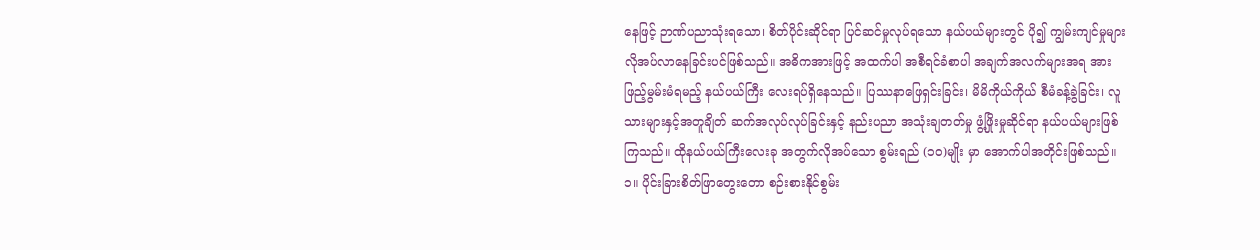နေဖြင့် ဉာဏ်ပညာသုံးရသော၊ စိတ်ပိုင်းဆိုင်ရာ ပြင်ဆင်မှုလုပ်ရသော နယ်ပယ်များတွင် ပို၍ ကျွမ်းကျင်မှုများ လိုအပ်လာနေခြင်းပင်ဖြစ်သည်။ အဓိကအားဖြင့် အထက်ပါ အစီရင်ခံစာပါ အချက်အလက်များအရ အားဖြည့်မွမ်းမံရမည့် နယ်ပယ်ကြီး လေးရပ်ရှိနေသည်။ ပြဿနာဖြေရှင်းခြင်း၊ မိမိကိုယ်ကိုယ် စီမံခန့်ခွဲခြင်း၊ လူသားများနှင့်အတူချိတ် ဆက်အလုပ်လုပ်ခြင်းနှင့် နည်းပညာ အသုံးချတတ်မှု ဖွံ့ဖြိုးမှုဆိုင်ရာ နယ်ပယ်များဖြစ်ကြသည်။ ထိုနယ်ပယ်ကြီးလေးခု အတွက်လိုအပ်သော စွမ်းရည် (၁၀)မျိုး မှာ အောက်ပါအတိုင်းဖြစ်သည်။
၁။ ပိုင်းခြားစိတ်ဖြာတွေးတော စဉ်းစားနိုင်စွမ်း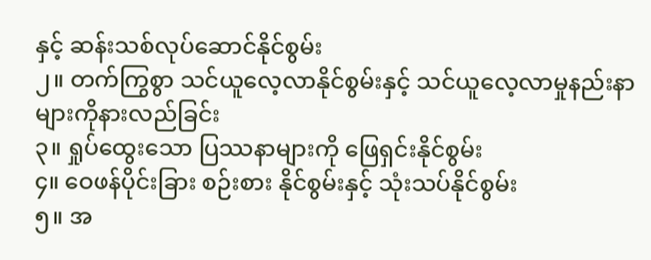နှင့် ဆန်းသစ်လုပ်ဆောင်နိုင်စွမ်း
၂။ တက်ကြွစွာ သင်ယူလေ့လာနိုင်စွမ်းနှင့် သင်ယူလေ့လာမှုနည်းနာများကိုနားလည်ခြင်း
၃။ ရှုပ်ထွေးသော ပြဿနာများကို ဖြေရှင်းနိုင်စွမ်း
၄။ ဝေဖန်ပိုင်းခြား စဉ်းစား နိုင်စွမ်းနှင့် သုံးသပ်နိုင်စွမ်း
၅။ အ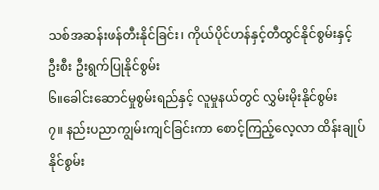သစ်အဆန်းဖန်တီးနိုင်ခြင်း၊ ကိုယ်ပိုင်ဟန်နှင့်တီထွင်နိုင်စွမ်းနှင့် ဦးစီး ဦးရွက်ပြုနိုင်စွမ်း
၆။ခေါင်းဆောင်မှုစွမ်းရည်နှင့် လူမှုနယ်တွင် လွှမ်းမိုးနိုင်စွမ်း
၇။ နည်းပညာကျွမ်းကျင်ခြင်းကာ စောင့်ကြည့်လေ့လာ ထိန်းချုပ်နိုင်စွမ်း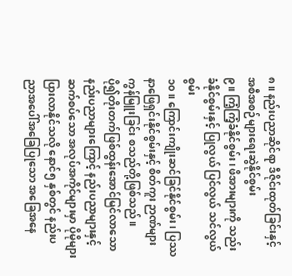၈။ နည်းပညာဆိုင်ရာ ဒီဇိုင်းထုတ်ခြင်းနှင့် အစီအစဉ်များရေးဆွဲနိုင်စွမ်း
၉။ ကြံ့ကြံ့ခံနိုင်စွမ်း၊ ဖိအားများကို သည်းခံနိုင်စွမ်းနှင့် ပြုလွယ် ပြင်လွယ် သင်လွယ်စွမ်း
၁၀။ ကြောင်းကျိုးဆင်ခြင်နိုင်စွမ်း၊ ပြဿနာဖြေရှင်းနိုင်စွမ်းနှင့် စိတ်ကူး ဉာဏ်များကွန်မြူးခြင်း စသည်တို့ဖြစ်သည်။
ပို၍တိုးတက်ဖြစ်ထွန်းအောင်မြင်လာသော နည်းပညာများကြောင့် နည်းပညာများနှင့် ဆက်စပ်သော အလုပ်အကိုင်များမှာ ပိုမိုများပြားလာနိုင်သလို နောင်၅ နှစ်တွင် နည်းပညာအပေါ်အခြေပြုသော အခြေအနေ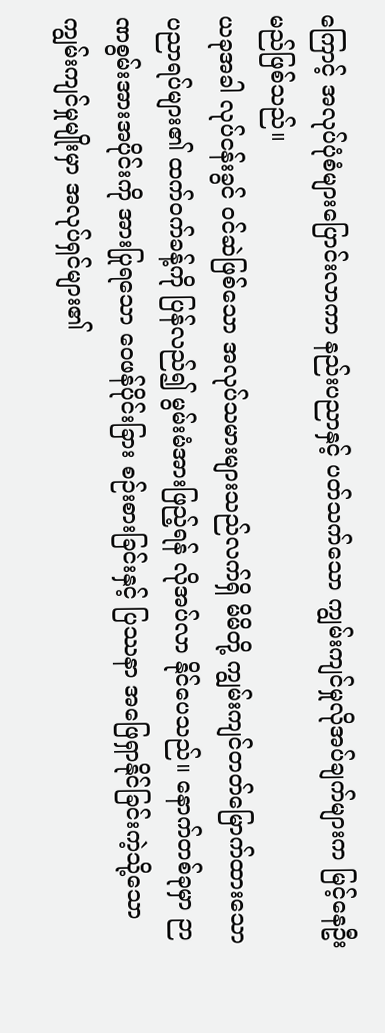ကြောင့် အလုပ်ပုံစံများပြောင်းလာကာ နည်းပညာနှင့် ပတ်သက်သော ကျွမ်းကျင်မှုလိုအပ်ချက်များက မြင့်နေဦးမည်ဖြစ်သည်။
ယခုအခါ လုပ်ငန်းခွင် ဝင်ဆဲဖြစ်သော အလုပ်သမားများသည်လက်ရှိ မိမိတို့ ကျွမ်းကျင်တတ်မြောက်ထားသော ပညာရပ်များ၏ ထက်ဝက်ခန့်ကို ပြန်လည်၍ မွမ်းမံအားဖြည့်ရန် လိုအပ်လာ နိုင်ပေသည်။ နောက်တစ်ခုမှာ ဉာဏစွမ်းအားအပိုင်းကို အားပြုရသော ဝေဖန်ပိုင်းခြား စဉ်းစားခြင်းနှင့် ပြဿနာ အဖြေရှာနိုင်ခြင်းကဲ့သို့သော ကျွမ်းကျင်မှုမျိုးမှာ အလုပ်ရှင်များ၏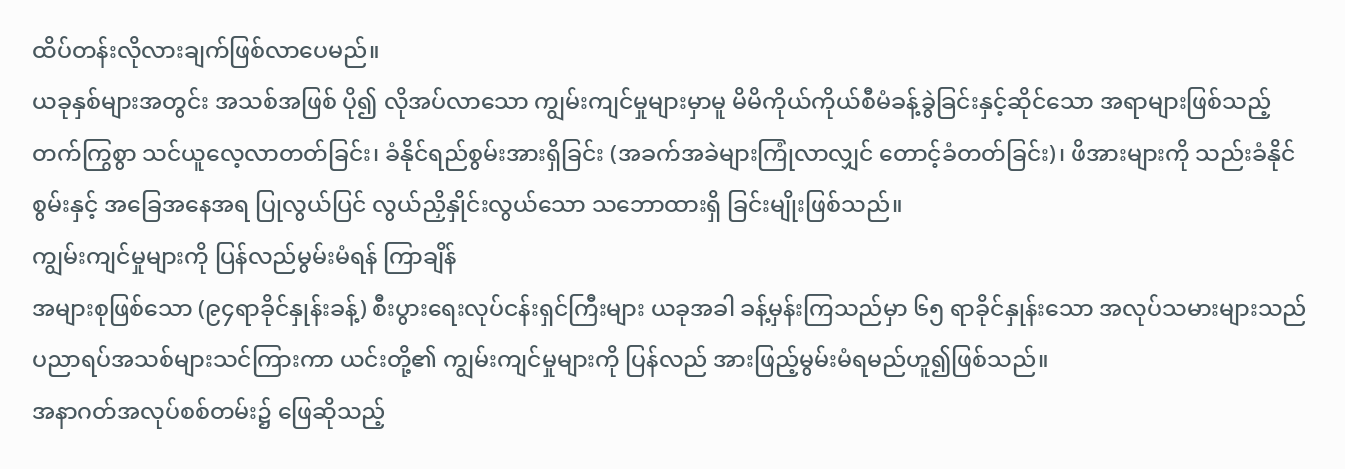ထိပ်တန်းလိုလားချက်ဖြစ်လာပေမည်။
ယခုနှစ်များအတွင်း အသစ်အဖြစ် ပို၍ လိုအပ်လာသော ကျွမ်းကျင်မှုများမှာမူ မိမိကိုယ်ကိုယ်စီမံခန့်ခွဲခြင်းနှင့်ဆိုင်သော အရာများဖြစ်သည့် တက်ကြွစွာ သင်ယူလေ့လာတတ်ခြင်း၊ ခံနိုင်ရည်စွမ်းအားရှိခြင်း (အခက်အခဲများကြုံလာလျှင် တောင့်ခံတတ်ခြင်း)၊ ဖိအားများကို သည်းခံနိုင်စွမ်းနှင့် အခြေအနေအရ ပြုလွယ်ပြင် လွယ်ညှိနှိုင်းလွယ်သော သဘောထားရှိ ခြင်းမျိုးဖြစ်သည်။
ကျွမ်းကျင်မှုများကို ပြန်လည်မွမ်းမံရန် ကြာချိန်
အများစုဖြစ်သော (၉၄ရာခိုင်နှုန်းခန့်) စီးပွားရေးလုပ်ငန်းရှင်ကြီးများ ယခုအခါ ခန့်မှန်းကြသည်မှာ ၆၅ ရာခိုင်နှုန်းသော အလုပ်သမားများသည် ပညာရပ်အသစ်များသင်ကြားကာ ယင်းတို့၏ ကျွမ်းကျင်မှုများကို ပြန်လည် အားဖြည့်မွမ်းမံရမည်ဟူ၍ဖြစ်သည်။
အနာဂတ်အလုပ်စစ်တမ်း၌ ဖြေဆိုသည့်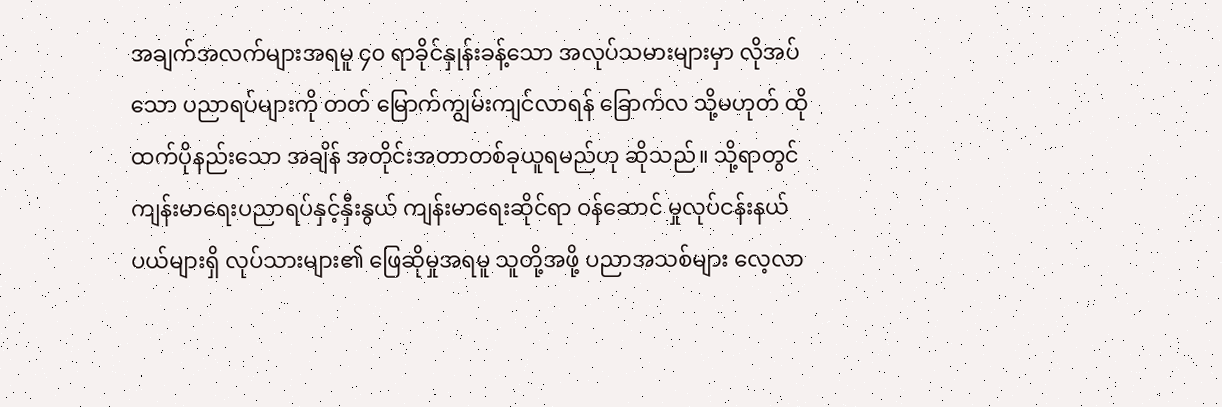အချက်အလက်များအရမူ ၄၀ ရာခိုင်နှုန်းခန့်သော အလုပ်သမားများမှာ လိုအပ်သော ပညာရပ်များကို တတ် မြောက်ကျွမ်းကျင်လာရန် ခြောက်လ သို့မဟုတ် ထိုထက်ပိုနည်းသော အချိန် အတိုင်းအတာတစ်ခုယူရမည်ဟု ဆိုသည်။ သို့ရာတွင် ကျန်းမာရေးပညာရပ်နှင့်နှီးနွယ် ကျန်းမာရေးဆိုင်ရာ ဝန်ဆောင် မှုလုပ်ငန်းနယ်ပယ်များရှိ လုပ်သားများ၏ ဖြေဆိုမှုအရမူ သူတို့အဖို့ ပညာအသစ်များ လေ့လာ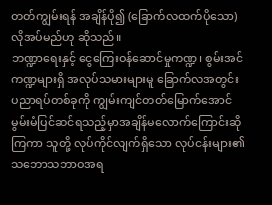တတ်ကျွမ်းရန် အချိန်ပို၍ (ခြောက်လထက်ပိုသော)လိုအပ်မည်ဟု ဆိုသည်။
ဘဏ္ဍာရေးနှင့် ငွေကြေးဝန်ဆောင်မှုကဏ္ဍ၊ စွမ်းအင်ကဏ္ဍများရှိ အလုပ်သမားများမူ ခြောက်လအတွင်း ပညာရပ်တစ်ခုကို ကျွမ်းကျင်တတ်မြောက်အောင် မွမ်းမံပြင်ဆင်ရသည့်မှာအချိန်မလောက်ကြောင်းဆိုကြကာ သူတို့ လုပ်ကိုင်လျက်ရှိသော လုပ်ငန်းများ၏ သဘောသဘာဝအရ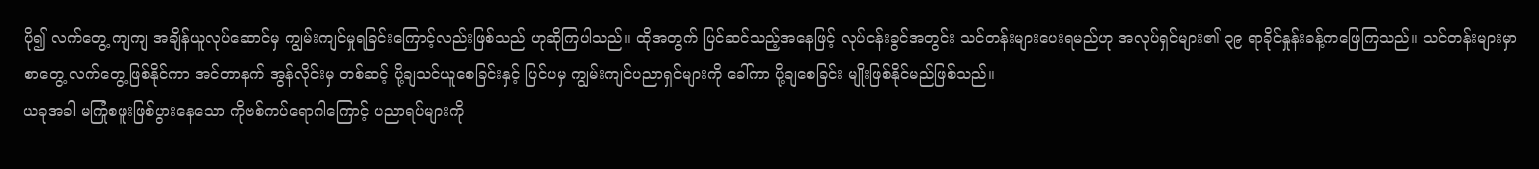ပို၍ လက်တွေ့ ကျကျ အချိန်ယူလုပ်ဆောင်မှ ကျွမ်းကျင်မှုရခြင်းကြောင့်လည်းဖြစ်သည် ဟုဆိုကြပါသည်။ ထိုအတွက် ပြင်ဆင်သည့်အနေဖြင့် လုပ်ငန်းခွင်အတွင်း သင်တန်းများပေးရမည်ဟု အလုပ်ရှင်များ၏ ၃၉ ရာခိုင်နှုန်းခန့်ကဖြေကြသည်။ သင်တန်းများမှာ စာတွေ့ လက်တွေ့ဖြစ်နိုင်ကာ အင်တာနက် အွန်လိုင်းမှ တစ်ဆင့် ပို့ချသင်ယူစေခြင်းနှင့် ပြင်ပမှ ကျွမ်းကျင်ပညာရှင်များကို ခေါ်ကာ ပို့ချစေခြင်း မျိုးဖြစ်နိုင်မည်ဖြစ်သည်။
ယခုအခါ မကြုံစဖူးဖြစ်ပွားနေသော ကိုဗစ်ကပ်ရောဂါကြောင့် ပညာရပ်များကို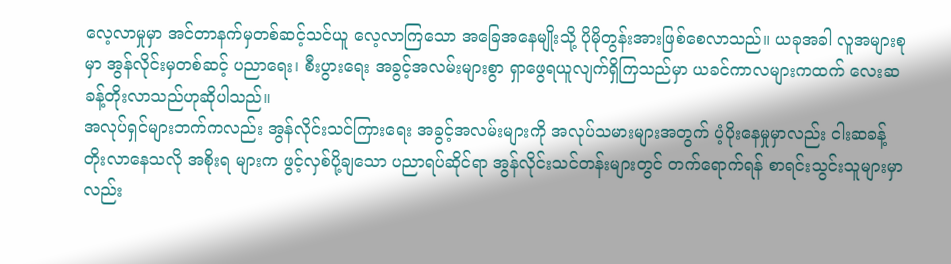လေ့လာမှုမှာ အင်တာနက်မှတစ်ဆင့်သင်ယူ လေ့လာကြသော အခြေအနေမျိုးသို့ ပိုမိုတွန်းအားဖြစ်စေလာသည်။ ယခုအခါ လူအများစုမှာ အွန်လိုင်းမှတစ်ဆင့် ပညာရေး၊ စီးပွားရေး အခွင့်အလမ်းများစွာ ရှာဖွေရယူလျက်ရှိကြသည်မှာ ယခင်ကာလများကထက် လေးဆခန့်တိုးလာသည်ဟုဆိုပါသည်။
အလုပ်ရှင်များဘက်ကလည်း အွန်လိုင်းသင်ကြားရေး အခွင့်အလမ်းများကို အလုပ်သမားများအတွက် ပံ့ပိုးနေမှုမှာလည်း ငါးဆခန့်တိုးလာနေသလို အစိုးရ များက ဖွင့်လှစ်ပို့ချသော ပညာရပ်ဆိုင်ရာ အွန်လိုင်းသင်တန်းများတွင် တက်ရောက်ရန် စာရင်းသွင်းသူများမှာလည်း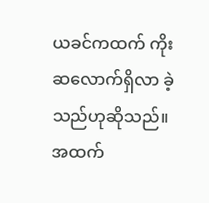ယခင်ကထက် ကိုးဆလောက်ရှိလာ ခဲ့သည်ဟုဆိုသည်။
အထက်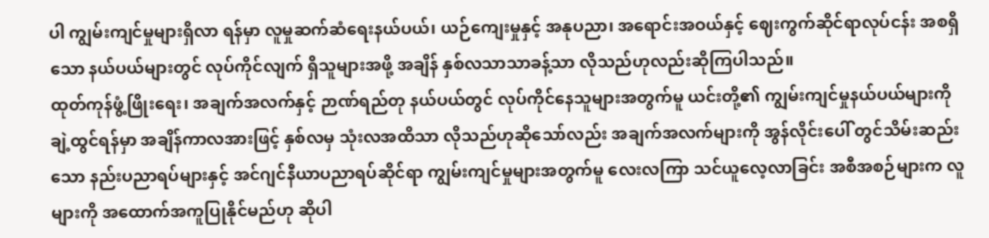ပါ ကျွမ်းကျင်မှုများရှိလာ ရန်မှာ လူမှုဆက်ဆံရေးနယ်ပယ်၊ ယဉ်ကျေးမှုနှင့် အနုပညာ၊ အရောင်းအဝယ်နှင့် ဈေးကွက်ဆိုင်ရာလုပ်ငန်း အစရှိသော နယ်ပယ်များတွင် လုပ်ကိုင်လျက် ရှိသူများအဖို့ အချိန် နှစ်လသာသာခန့်သာ လိုသည်ဟုလည်းဆိုကြပါသည်။
ထုတ်ကုန်ဖွံ့ဖြိုးရေး၊ အချက်အလက်နှင့် ဉာဏ်ရည်တု နယ်ပယ်တွင် လုပ်ကိုင်နေသူများအတွက်မူ ယင်းတို့၏ ကျွမ်းကျင်မှုနယ်ပယ်များကို ချဲ့ထွင်ရန်မှာ အချိန်ကာလအားဖြင့် နှစ်လမှ သုံးလအထိသာ လိုသည်ဟုဆိုသော်လည်း အချက်အလက်များကို အွန်လိုင်းပေါ် တွင်သိမ်းဆည်းသော နည်းပညာရပ်များနှင့် အင်ဂျင်နီယာပညာရပ်ဆိုင်ရာ ကျွမ်းကျင်မှုများအတွက်မူ လေးလကြာ သင်ယူလေ့လာခြင်း အစီအစဉ်များက လူများကို အထောက်အကူပြုနိုင်မည်ဟု ဆိုပါ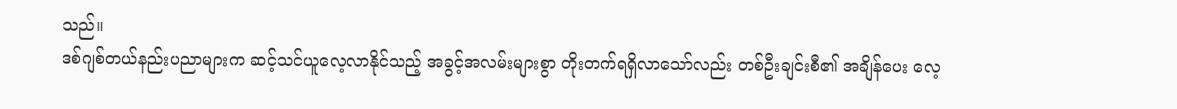သည်။
ဒစ်ဂျစ်တယ်နည်းပညာများက ဆင့်သင်ယူလေ့လာနိုင်သည့် အခွင့်အလမ်းများစွာ တိုးတက်ရရှိလာသော်လည်း တစ်ဦးချင်းစီ၏ အချိန်ပေး လေ့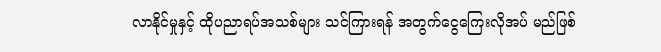လာနိုင်မှုနှင့် ထိုပညာရပ်အသစ်များ သင်ကြားရန် အတွက်ငွေကြေးလိုအပ် မည်ဖြစ်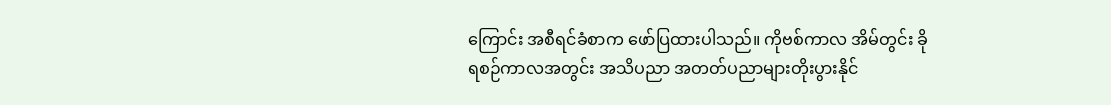ကြောင်း အစီရင်ခံစာက ဖော်ပြထားပါသည်။ ကိုဗစ်ကာလ အိမ်တွင်း ခိုရစဉ်ကာလအတွင်း အသိပညာ အတတ်ပညာများတိုးပွားနိုင်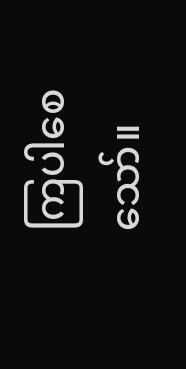ကြပါစေသော်။